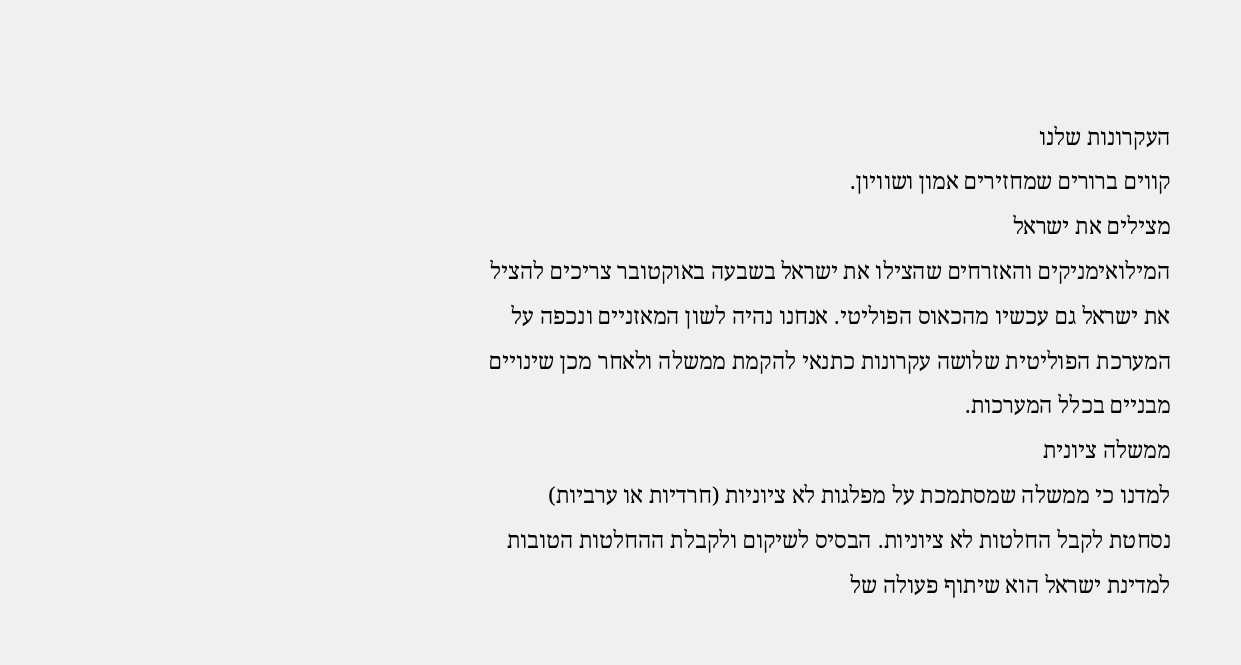העקרונות שלנו
קווים ברורים שמחזירים אמון ושוויון.
מצילים את ישראל
המילואימניקים והאזרחים שהצילו את ישראל בשבעה באוקטובר צריכים להציל את ישראל גם עכשיו מהכאוס הפוליטי. אנחנו נהיה לשון המאזניים ונכפה על המערכת הפוליטית שלושה עקרונות כתנאי להקמת ממשלה ולאחר מכן שינויים מבניים בכלל המערכות.
ממשלה ציונית
למדנו כי ממשלה שמסתמכת על מפלגות לא ציוניות (חרדיות או ערביות) נסחטת לקבל החלטות לא ציוניות. הבסיס לשיקום ולקבלת ההחלטות הטובות למדינת ישראל הוא שיתוף פעולה של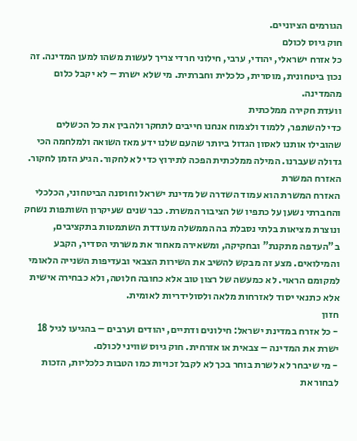הגורמים הציוניים.
חוק גיוס לכולם
כל אזרח ישראלי, יהודי, ערבי, חילוני חרדי צריך לעשות משהו למען המדינה. זה נכון ביטחונית, מוסרית, כלכלית וחברתית. מי שלא ישרת – לא יקבל כלום מהמדינה.
וועדת חקירה ממלכתית
כדי להשתפר, ללמוד ולצמוח אנחנו חייבים לתחקר ולהבין את כל הכשלים שהובילו אותנו לאסון הגדול ביותר שהעם שלנו ידע מאז השואה ולמלחמה הכי גדולה שעברנו. המילה ממלכתית הפכה לתירוץ כדי לא לחקור. הגיע הזמן לחקור.
האזרח המשרת
האזרח המשרת הוא עמוד השדרה של מדינת ישראל וחוסנה הביטחוני, הכלכלי והחברתי נשען על כתפיו של הציבור המשרת. כבר שנים שעיקרון השותפות נשחק ונוצרת מציאות בלתי נסבלת בה הממשלה מעודדת השתמטות בתקציבים, ב"העדפה מתקנת" ובחקיקה, ומשאירה מאחור את משרתי הסדיר, הקבע והמילואים. מצע זה מבקש להשיב את השירות הצבאי ובעדיפות השנייה הלאומי למקומם הראוי. לא כמעשה של רצון טוב אלא כחובה חלוטה, ולא כבחירה אישית אלא כתנאי יסוד לאזרחות מלאה ולסולידריות לאומית.
חזון
- כל אזרח במדינת ישראל: חילונים ודתיים, יהודים וערבים – בהגיעו לגיל 18 ישרת את המדינה – צבאית או אזרחית. חוק גיוס שוויני לכולם.
- מי שיבחר לא לשרת בוחר בכך לא לקבל זכויות כמו הטבות כלכליות, הזכות לבחור את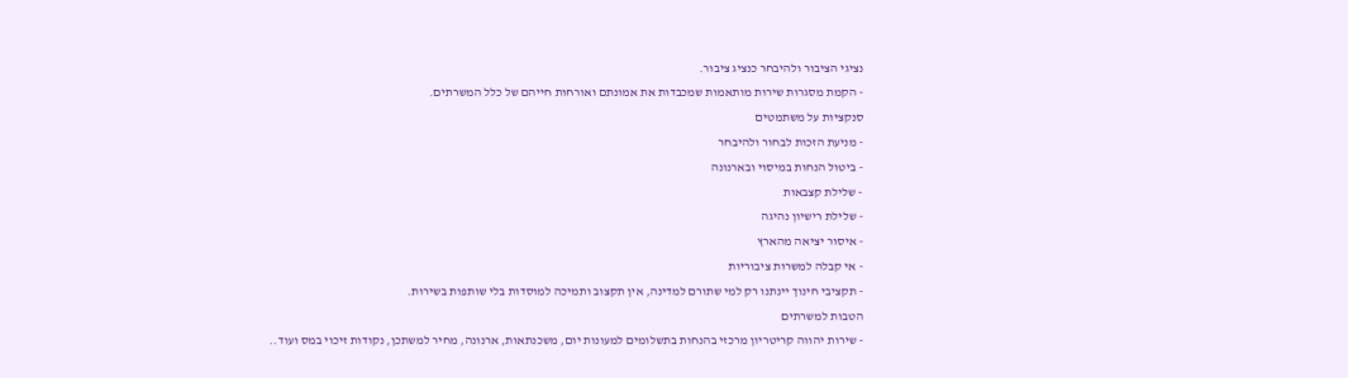נציגי הציבור ולהיבחר כנציג ציבור.
- הקמת מסגרות שירות מותאמות שמכבדות את אמונתם ואורחות חייהם של כלל המשרתים.
סנקציות על משתמטים
- מניעת הזכות לבחור ולהיבחר
- ביטול הנחות במיסוי ובארנונה
- שלילת קצבאות
- שלילת רישיון נהיגה
- איסור יציאה מהארץ
- אי קבלה למשרות ציבוריות
- תקציבי חינוך יינתנו רק למי שתורם למדינה, אין תקצוב ותמיכה למוסדות בלי שותפות בשירות.
הטבות למשרתים
- שירות יהווה קריטריון מרכזי בהנחות בתשלומים למעונות יום, משכנתאות, ארנונה, מחיר למשתכן, נקודות זיכוי במס ועוד..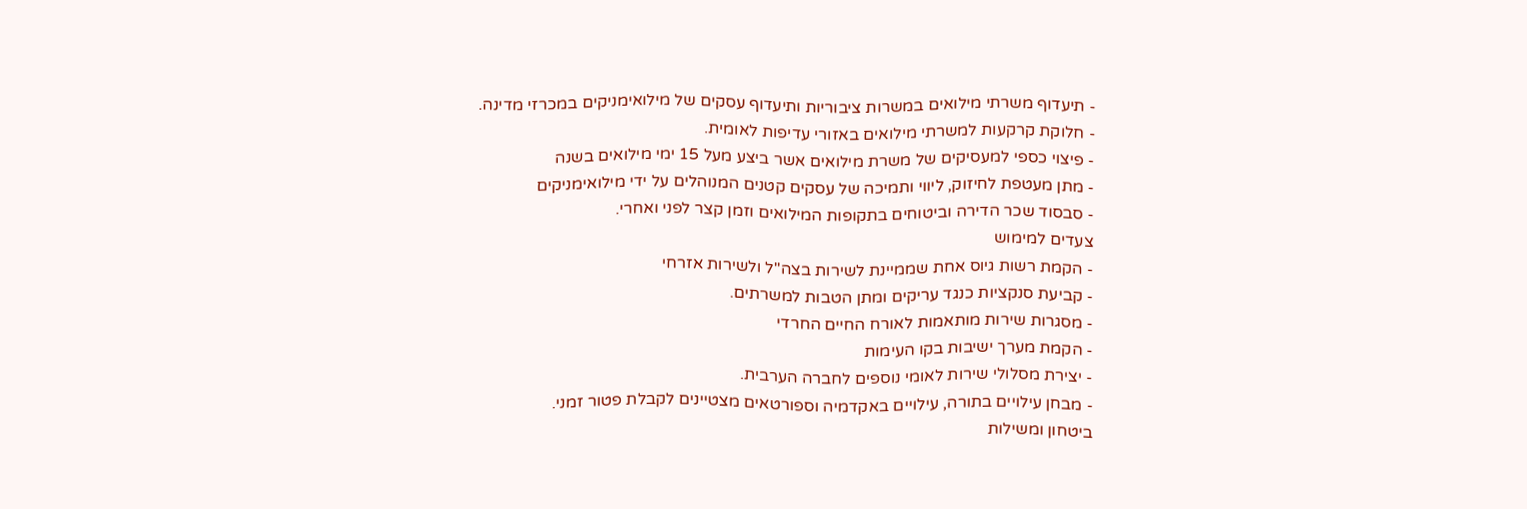- תיעדוף משרתי מילואים במשרות ציבוריות ותיעדוף עסקים של מילואימניקים במכרזי מדינה.
- חלוקת קרקעות למשרתי מילואים באזורי עדיפות לאומית.
- פיצוי כספי למעסיקים של משרת מילואים אשר ביצע מעל 15 ימי מילואים בשנה
- מתן מעטפת לחיזוק, ליווי ותמיכה של עסקים קטנים המנוהלים על ידי מילואימניקים
- סבסוד שכר הדירה וביטוחים בתקופות המילואים וזמן קצר לפני ואחרי.
צעדים למימוש
- הקמת רשות גיוס אחת שממיינת לשירות בצה"ל ולשירות אזרחי
- קביעת סנקציות כנגד עריקים ומתן הטבות למשרתים.
- מסגרות שירות מותאמות לאורח החיים החרדי
- הקמת מערך ישיבות בקו העימות
- יצירת מסלולי שירות לאומי נוספים לחברה הערבית.
- מבחן עילויים בתורה, עילויים באקדמיה וספורטאים מצטיינים לקבלת פטור זמני.
ביטחון ומשילות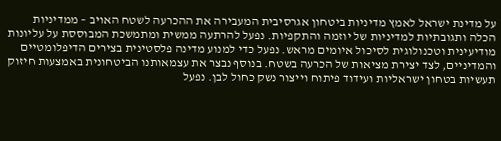על מדינת ישראל לאמץ מדיניות ביטחון אגרסיבית המעבירה את ההכרעה לשטח האויב – ממדיניות הכלה ותגובתיות למדיניות של יוזמה והתקפיות. נפעל להרתעה ממשית ומתמשכת המבוססת על עליונות מודיעינית וטכנולוגית לסיכול איומים מראש. נפעל כדי למנוע מדינה פלסטינית בצירים הדיפלומטיים והמדיניים, לצד יצירת מציאות של הכרעה בשטח. בנוסף נבצר את עצמאותנו הביטחונית באמצעות חיזוק תעשיות בטחון ישראליות ועידוד פיתוח וייצור נשק כחול לבן. נפעל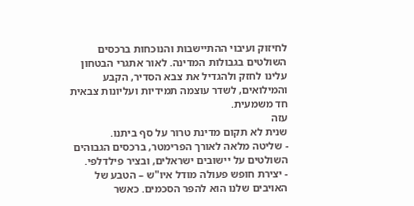לחיזוק ועיבוי ההתיישבות והנוכחות ברכסים השולטים בגבולות המדינה. לאור אתגרי הבטחון עלינו לחזק ולהגדיל את צבא הסדיר, הקבע והמילואים, לשדר עוצמה תמידיות ועליונות צבאית חד משמעית.
עזה
שנית לא תקום מדינת טרור על סף ביתנו.
- שליטה מלאה לאורך הפרימטר, ברכסים הגבוהים השולטים על יישובים ישראלים, ובציר פילדלפי.
- יצירת חופש פעולה מודל איו"ש – הטבע של האויבים שלנו הוא להפר הסכמים. כאשר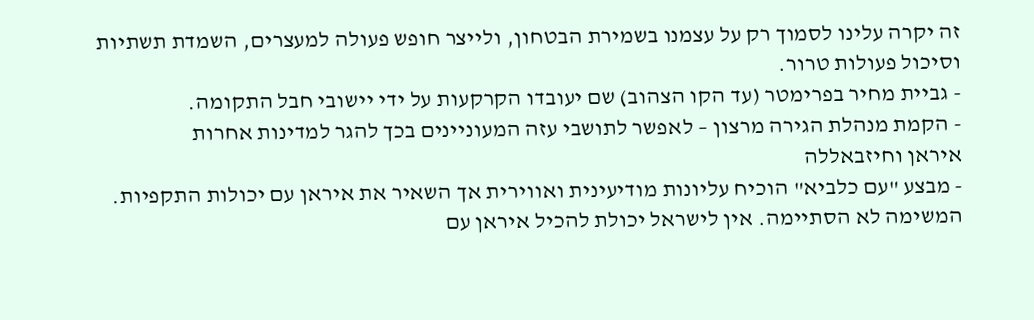זה יקרה עלינו לסמוך רק על עצמנו בשמירת הבטחון, ולייצר חופש פעולה למעצרים, השמדת תשתיות וסיכול פעולות טרור.
- גביית מחיר בפרימטר (עד הקו הצהוב) שם יעובדו הקרקעות על ידי יישובי חבל התקומה.
- הקמת מנהלת הגירה מרצון – לאפשר לתושבי עזה המעוניינים בכך להגר למדינות אחרות
איראן וחיזבאללה
- מבצע "עם כלביא" הוכיח עליונות מודיעינית ואווירית אך השאיר את איראן עם יכולות התקפיות. המשימה לא הסתיימה. אין לישראל יכולת להכיל איראן עם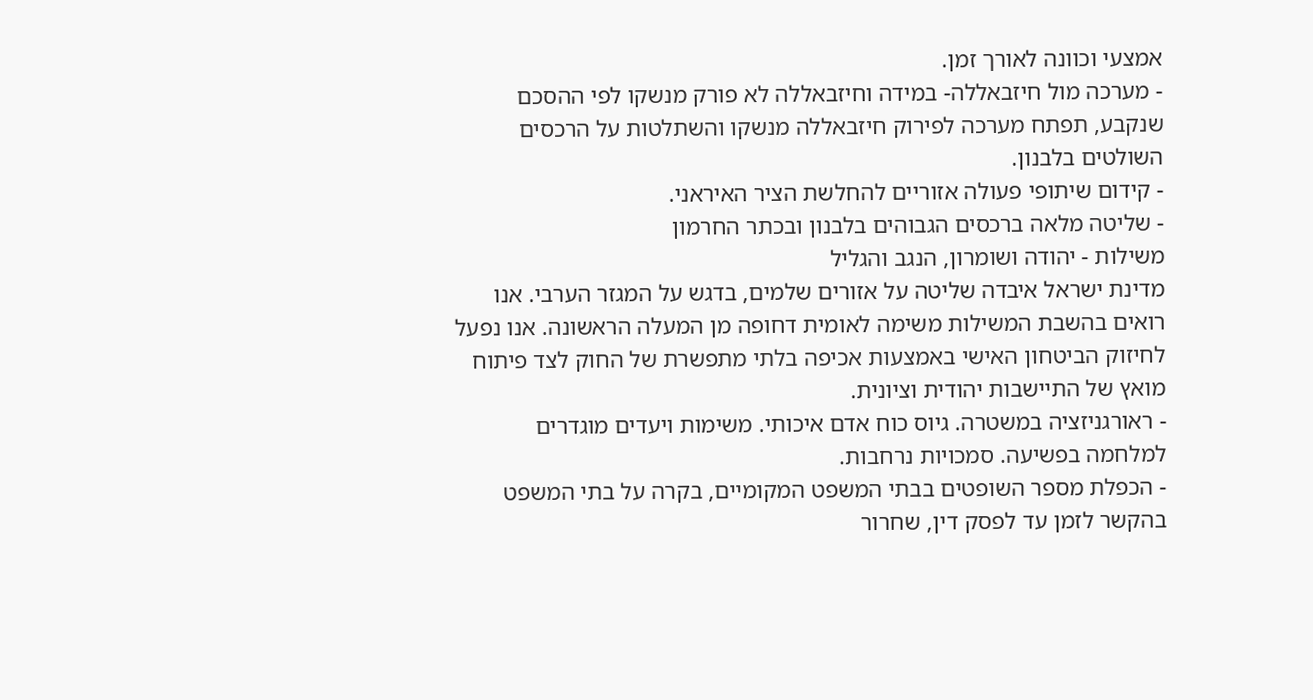אמצעי וכוונה לאורך זמן.
- מערכה מול חיזבאללה- במידה וחיזבאללה לא פורק מנשקו לפי ההסכם שנקבע, תפתח מערכה לפירוק חיזבאללה מנשקו והשתלטות על הרכסים השולטים בלבנון.
- קידום שיתופי פעולה אזוריים להחלשת הציר האיראני.
- שליטה מלאה ברכסים הגבוהים בלבנון ובכתר החרמון
משילות - יהודה ושומרון, הנגב והגליל
מדינת ישראל איבדה שליטה על אזורים שלמים, בדגש על המגזר הערבי. אנו רואים בהשבת המשילות משימה לאומית דחופה מן המעלה הראשונה. אנו נפעל לחיזוק הביטחון האישי באמצעות אכיפה בלתי מתפשרת של החוק לצד פיתוח מואץ של התיישבות יהודית וציונית.
- ראורגניזציה במשטרה. גיוס כוח אדם איכותי. משימות ויעדים מוגדרים למלחמה בפשיעה. סמכויות נרחבות.
- הכפלת מספר השופטים בבתי המשפט המקומיים, בקרה על בתי המשפט בהקשר לזמן עד לפסק דין, שחרור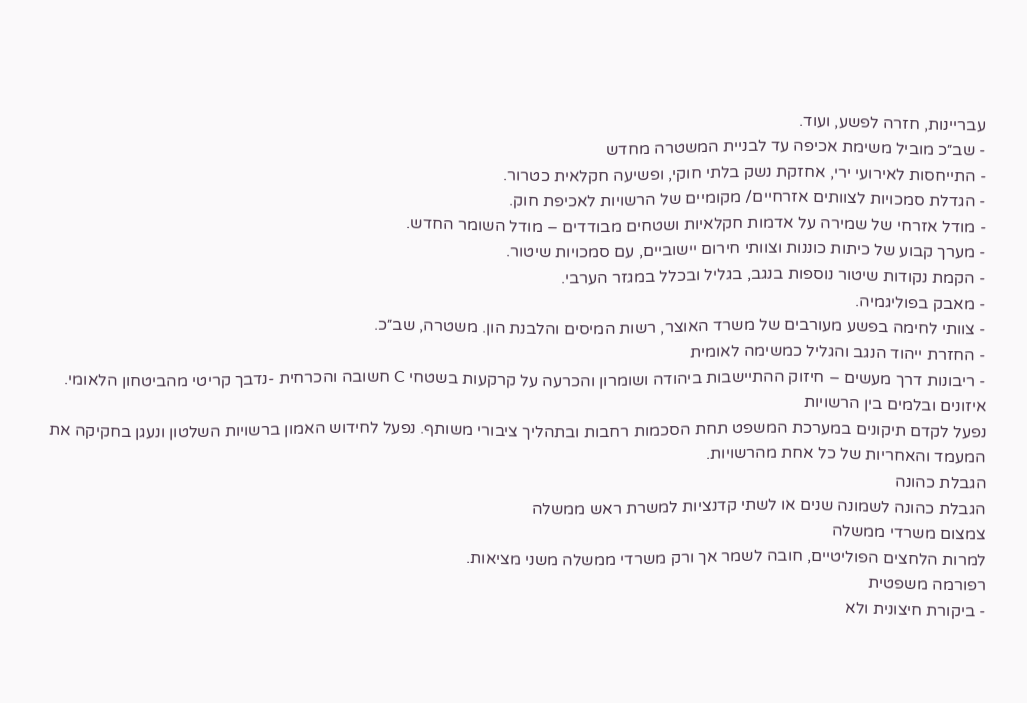עבריינות, חזרה לפשע, ועוד.
- שב״כ מוביל משימת אכיפה עד לבניית המשטרה מחדש
- התייחסות לאירועי ירי, אחזקת נשק בלתי חוקי, ופשיעה חקלאית כטרור.
- הגדלת סמכויות לצוותים אזרחיים/ מקומיים של הרשויות לאכיפת חוק.
- מודל אזרחי של שמירה על אדמות חקלאיות ושטחים מבודדים – מודל השומר החדש.
- מערך קבוע של כיתות כוננות וצוותי חירום יישוביים, עם סמכויות שיטור.
- הקמת נקודות שיטור נוספות בנגב, בגליל ובכלל במגזר הערבי.
- מאבק בפוליגמיה.
- צוותי לחימה בפשע מעורבים של משרד האוצר, רשות המיסים והלבנת הון. משטרה, שב״כ.
- החזרת ייהוד הנגב והגליל כמשימה לאומית
- ריבונות דרך מעשים – חיזוק ההתיישבות ביהודה ושומרון והכרעה על קרקעות בשטחי C חשובה והכרחית -נדבך קריטי מהביטחון הלאומי.
איזונים ובלמים בין הרשויות
נפעל לקדם תיקונים במערכת המשפט תחת הסכמות רחבות ובתהליך ציבורי משותף. נפעל לחידוש האמון ברשויות השלטון ונעגן בחקיקה את המעמד והאחריות של כל אחת מהרשויות.
הגבלת כהונה
הגבלת כהונה לשמונה שנים או לשתי קדנציות למשרת ראש ממשלה
צמצום משרדי ממשלה
למרות הלחצים הפוליטיים, חובה לשמר אך ורק משרדי ממשלה משני מציאות.
רפורמה משפטית
- ביקורת חיצונית ולא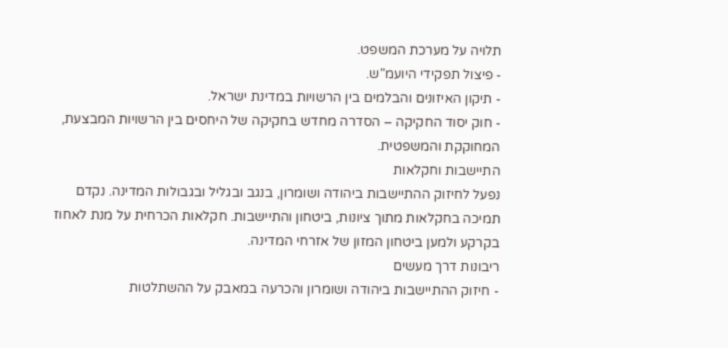תלויה על מערכת המשפט.
- פיצול תפקידי היועמ"ש.
- תיקון האיזונים והבלמים בין הרשויות במדינת ישראל.
- חוק יסוד החקיקה – הסדרה מחדש בחקיקה של היחסים בין הרשויות המבצעת, המחוקקת והמשפטית.
התיישבות וחקלאות
נפעל לחיזוק ההתיישבות ביהודה ושומרון, בנגב ובגליל ובגבולות המדינה. נקדם תמיכה בחקלאות מתוך ציונות, ביטחון והתיישבות. חקלאות הכרחית על מנת לאחוז בקרקע ולמען ביטחון המזון של אזרחי המדינה.
ריבונות דרך מעשים
- חיזוק ההתיישבות ביהודה ושומרון והכרעה במאבק על ההשתלטות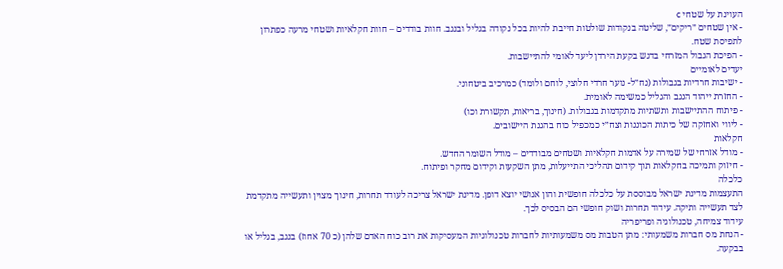העוינת על שטחי c
- אין שטחים ״ריקים״, שליטה בנקודות שולטות חייבת להיות בכל נקודה בגליל ובנגב. חוות בודדים – חוות חקלאיות ושטחי מרעה כפתרון לתפיסת שטח.
- הפיכת הגבול המזרחי בדגש בקעת הירדן ליעד לאומי להתיישבות.
יעדים לאומיים
- ישיבות חרדיות בגבולות (נח״ל- נוער חרדי חלוצי, לוחם ולומד) כמרכיב ביטחוני.
- החזרת ייהוד הנגב והגליל כמשימה לאומית.
- פיתוח ההתיישבות ותשתיות מתקדמות בגבולות. (חינוך, בריאות, תקשורת וכו)
- ליווי ואחזקה של כיתות הכוננות וצח״י כמכפיל כוח בהגנת היישובים.
חקלאות
- מודל אזרחי של שמירה על אדמות חקלאיות ושטחים מבודדים – מודל השומר החדש.
- חיזוק ותמיכה בחקלאות תוך קידום תהליכי התייעלות, מתן השקעות וקידום מחקר ופיתוח.
כלכלה
התעצמות מדינת ישראל מבוססת על כלכלה חופשית והון אנושי יוצא דופן. מדינת ישראל צריכה לעודד תחרות, חינוך מצוין ותעשייה מתקדמת לצד תעשייה ותיקה. עידוד תחרות ושוק חופשי הם הבסיס לכך.
עידוד צמיחה, טכנולוגיה ופריפריה
- הנחת מס חברות משמעותי: מתן הטבות מס משמעותיות לחברות טכנולוגיות המעסיקות את רוב כוח האדם שלהן (כ 70 אחוז) בנגב, בגליל או בבקעה.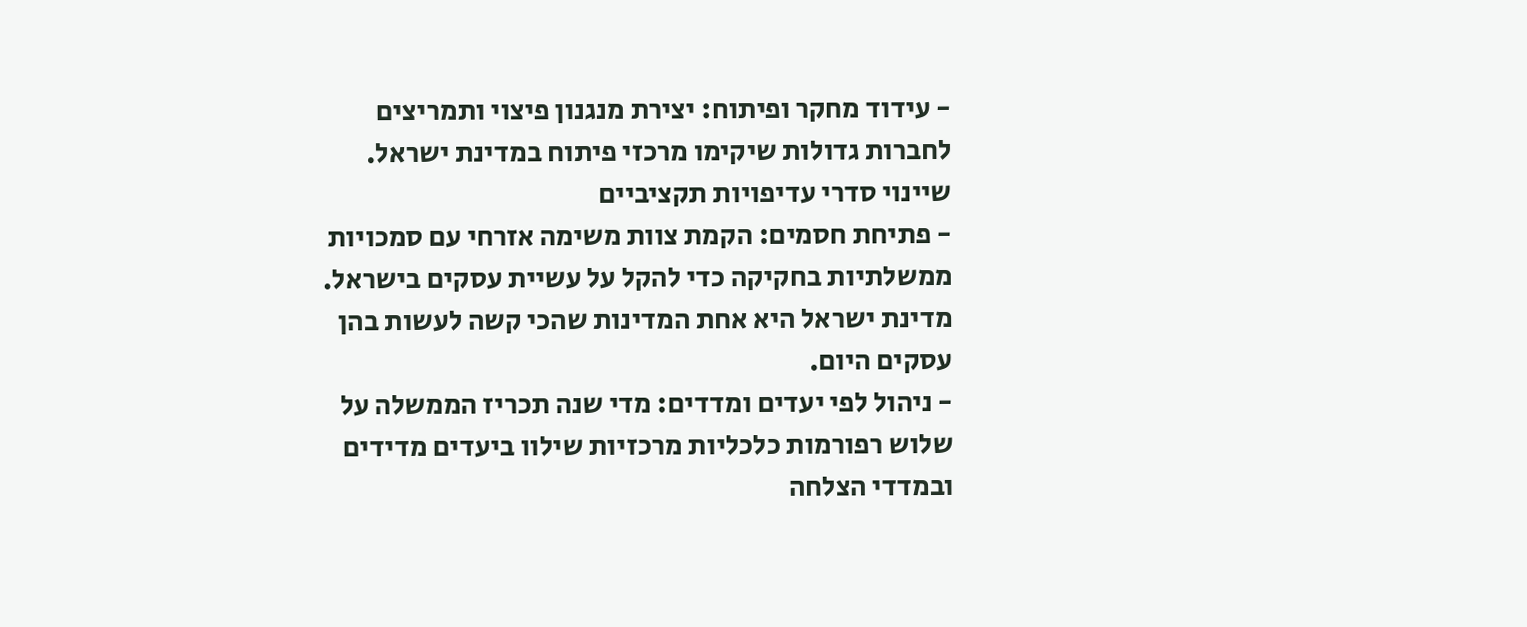- עידוד מחקר ופיתוח: יצירת מנגנון פיצוי ותמריצים לחברות גדולות שיקימו מרכזי פיתוח במדינת ישראל.
שיינוי סדרי עדיפויות תקציביים
- פתיחת חסמים: הקמת צוות משימה אזרחי עם סמכויות ממשלתיות בחקיקה כדי להקל על עשיית עסקים בישראל. מדינת ישראל היא אחת המדינות שהכי קשה לעשות בהן עסקים היום.
- ניהול לפי יעדים ומדדים: מדי שנה תכריז הממשלה על שלוש רפורמות כלכליות מרכזיות שילוו ביעדים מדידים ובמדדי הצלחה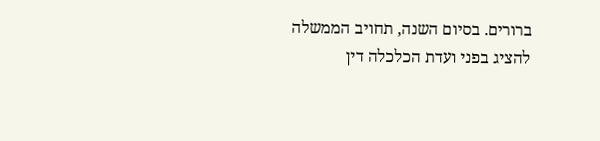ברורים. בסיום השנה, תחויב הממשלה להציג בפני ועדת הכלכלה דין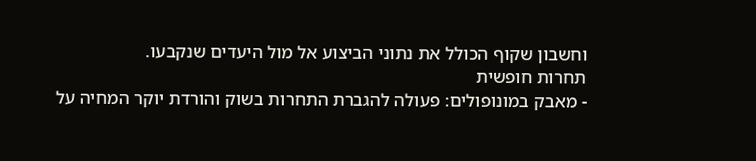וחשבון שקוף הכולל את נתוני הביצוע אל מול היעדים שנקבעו.
תחרות חופשית
- מאבק במונופולים: פעולה להגברת התחרות בשוק והורדת יוקר המחיה על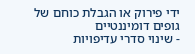ידי פירוק או הגבלת כוחם של גופים דומיננטיים
- שינוי סדרי עדיפויות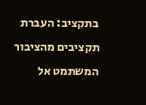בתקציב: העברת תקציבים מהציבור המשתמט אל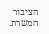הציבור המשרת.